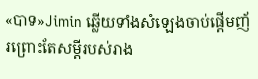«បាទ»Jimin ឆ្លេីយទាំងសំឡេងចាប់ផ្ដេីមញ័រព្រោះតែសម្ដីរបស់រាង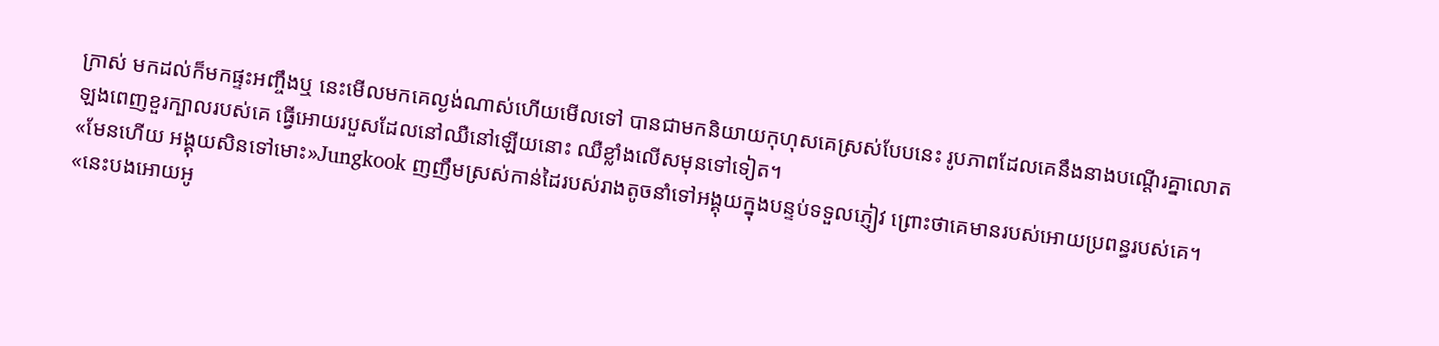ក្រាស់ មកដល់ក៏មកផ្ទះអញ្ចឹងឬ នេះមេីលមកគេល្ងង់ណាស់ហេីយមេីលទៅ បានជាមកនិយាយកុហុសគេស្រស់បែបនេះ រូបភាពដែលគេនឹងនាងបណ្ដេីរគ្នាលោតឡងពេញខួរក្បាលរបស់គេ ធ្វេីអោយរបួសដែលនៅឈឺនៅឡេីយនោះ ឈឺខ្លាំងលេីសមុនទៅទៀត។
«មែនហេីយ អង្គុយសិនទៅមោះ»Jungkook ញញឹមស្រស់កាន់ដៃរបស់រាងតូចនាំទៅអង្គុយក្នុងបន្ទប់ទទួលភ្ញៀវ ព្រោះថាគេមានរបស់អោយប្រពន្ធរបស់គេ។
«នេះបងអោយអូ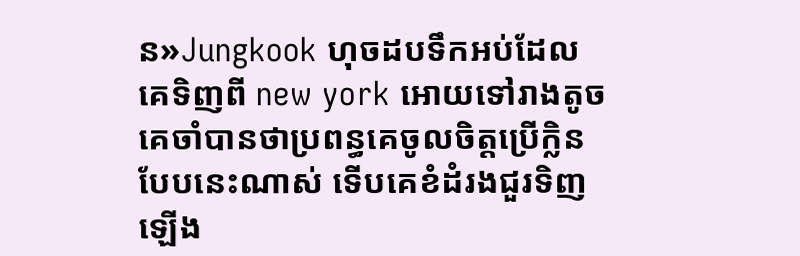ន»Jungkook ហុចដបទឹកអប់ដែលគេទិញពី new york អោយទៅរាងតូច គេចាំបានថាប្រពន្ធគេចូលចិត្តប្រេីក្លិនបែបនេះណាស់ ទេីបគេខំដំរងជួរទិញឡេីង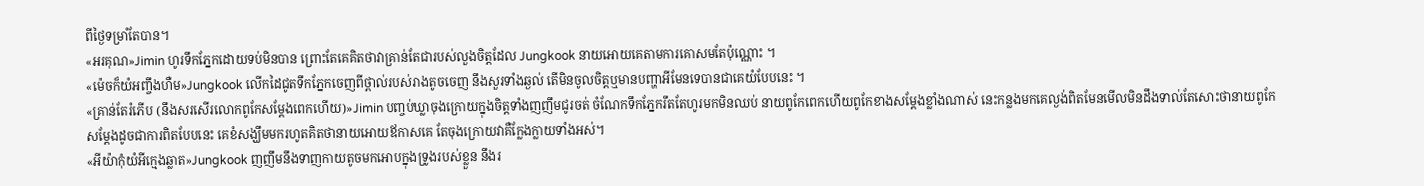ពីថ្ងៃទម្រាំតែបាន។
«អរគុណ»Jimin ហូរទឹកភ្នែកដោយទប់មិនបាន ព្រោះតែគេគិតថាវាគ្រាន់តែជារបស់លួងចិត្តដែល Jungkook នាយអោយគេតាមការគោសមតែប៉ុណ្ណោះ ។
«ម៉េចក៏យំអញ្ចឹងហឺម»Jungkook លេីកដៃជូតទឹកភ្នែកចេញពីថ្ពាល់របស់រាងតូចចេញ នឹងសួរទាំងឆ្ងល់ តេីមិនចូលចិត្តឬមានបញ្ហាអីមែនទេបានជាគេយំបែបនេះ ។
«គ្រាន់តែរំភេីប (នឹងសរសេីរលោកពូកែសម្ដែងពេកហេីយ)»Jimin បញ្ចប់ឃ្លាចុងក្រោយក្នុងចិត្តទាំងញញឹមជូរចត់ ចំណែកទឹកភ្នែករឹតតែហូរមកមិនឈប់ នាយពូកែពេកហេីយពូកែខាងសម្ដែងខ្លាំងណាស់ នេះកន្លងមកគេល្ងង់ពិតមែនមេីលមិនដឹងទាល់តែសោះថានាយពូកែសម្ដែងដូចជាការពិតបែបនេះ គេខំសង្ឃឹមមករហូតគិតថានាយអោយឪកាសគេ តែចុងក្រោយវាគឺក្លែងក្លាយទាំងអស់។
«អីយ៉ាកុំយំអីក្មេងឆ្លាត»Jungkook ញញឹមនឹងទាញកាយតូចមកអោបក្នុងទ្រូងរបស់ខ្លួន នឹងរ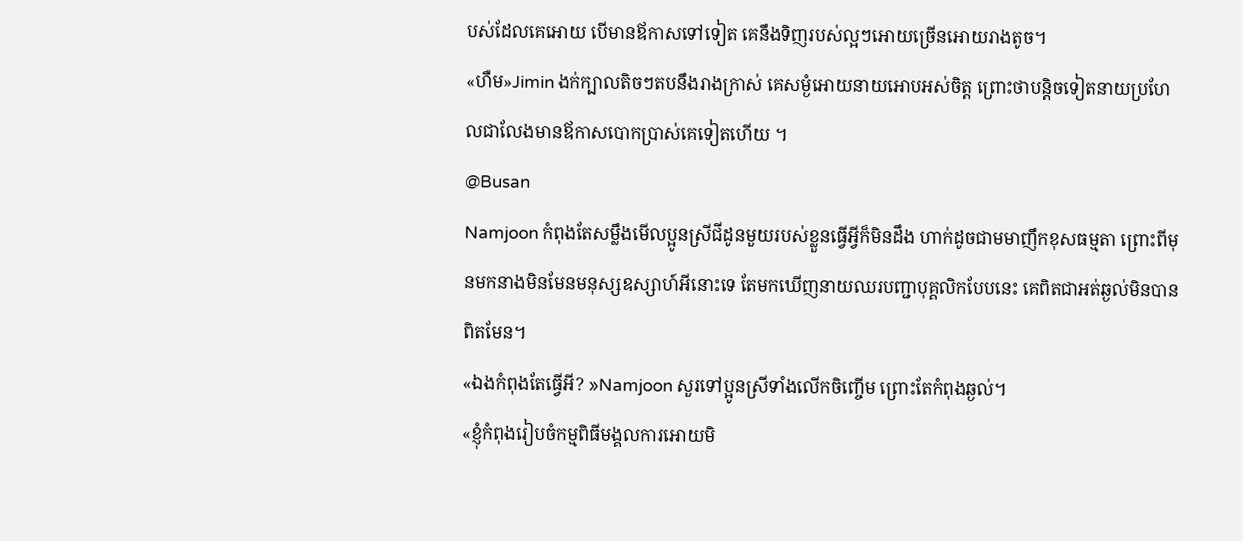បស់ដែលគេអោយ បេីមានឪកាសទៅទៀត គេនឹងទិញរបស់ល្អៗអោយច្រេីនអោយរាងតូច។
«ហឺម»Jimin ងក់ក្បាលតិចៗតបនឹងរាងក្រាស់ គេសម្ងំអោយនាយអោបអស់ចិត្ត ព្រោះថាបន្តិចទៀតនាយប្រហែលជាលែងមានឪកាសបោកប្រាស់គេទៀតហេីយ ។
@Busan
Namjoon កំពុងតែសម្លឹងមេីលប្អូនស្រីជីដូនមួយរបស់ខ្លួនធ្វេីអ្វីក៏មិនដឹង ហាក់ដូចជាមមាញឹកខុសធម្មតា ព្រោះពីមុនមកនាងមិនមែនមនុស្សឧស្សាហ៍អីនោះទេ តែមកឃេីញនាយឈរបញ្ជាបុគ្គលិកបែបនេះ គេពិតជាអត់ឆ្ងល់មិនបានពិតមែន។
«ឯងកំពុងតែធ្វេីអី? »Namjoon សួរទៅប្អូនស្រីទាំងលេីកចិញ្ចេីម ព្រោះតែកំពុងឆ្ងល់។
«ខ្ញុំកំពុងរៀបចំកម្មពិធីមង្គលការអោយមិ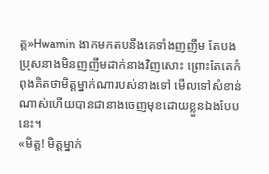ត្ត»Hwamin ងាកមកតបនឹងគេទាំងញញឹម តែបងប្រុសនាងមិនញញឹមដាក់នាងវិញសោះ ព្រោះតែគេកំពុងគិតថាមិត្តម្នាក់ណារបស់នាងទៅ មេីលទៅសំខាន់ណាស់ហេីយបានជានាងចេញមុខដោយខ្លួនឯងបែបនេះ។
«មិត្ត! មិត្តម្នាក់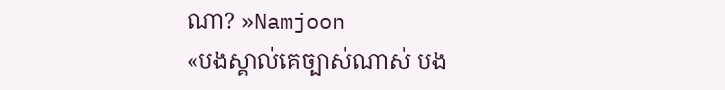ណា? »Namjoon
«បងស្គាល់គេច្បាស់ណាស់ បង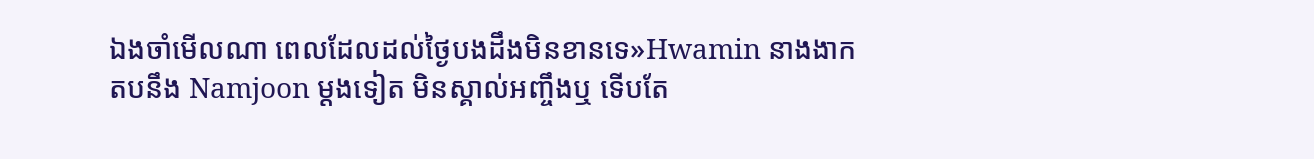ឯងចាំមេីលណា ពេលដែលដល់ថ្ងៃបងដឹងមិនខានទេ»Hwamin នាងងាកតបនឹង Namjoon ម្ដងទៀត មិនស្គាល់អញ្ចឹងឬ ទេីបតែ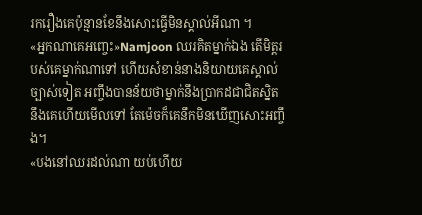រករឿងគេប៉ុន្មានខែនឹងសោះធ្វេីមិនស្គាល់អីណា ។
«អ្នកណាគេអញ្ចេះ»Namjoon ឈរគិតម្នាក់ឯង តេីមិត្តរបស់គេម្នាក់ណាទៅ ហេីយសំខាន់នាងនិយាយគេស្គាល់ច្បាស់ទៀត អញ្ចឹងបានន័យថាម្នាក់នឹងប្រាកដជាជិតស្និតនឹងគេហេីយមេីលទៅ តែម៉េចក៏គេនឹកមិនឃេីញសោះអញ្ចឹង។
«បងនៅឈរដល់ណា យប់ហេីយ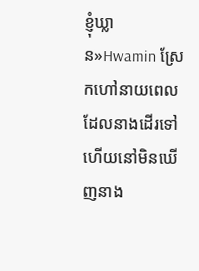ខ្ញុំឃ្លាន»Hwamin ស្រែកហៅនាយពេលដែលនាងដេីរទៅហេីយនៅមិនឃេីញនាង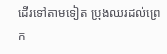ដេីរទៅតាមទៀត ប្រុងឈរដល់ព្រេក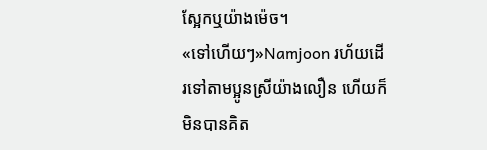ស្អែកឬយ៉ាងម៉េច។
«ទៅហេីយៗ»Namjoon រហ័យដេីរទៅតាមប្អូនស្រីយ៉ាងលឿន ហេីយក៏មិនបានគិត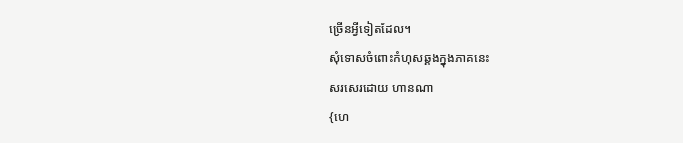ច្រេីនអ្វីទៀតដែល។
សុំទោសចំពោះកំហុសឆ្គងក្នុងភាគនេះ
សរសេរដោយ ហានណា
{ហេ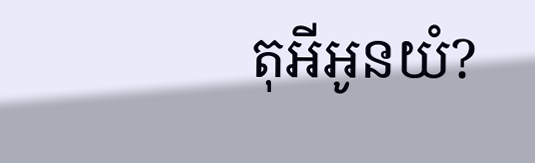តុអីអូនយំ?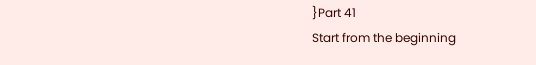}Part 41
Start from the beginning